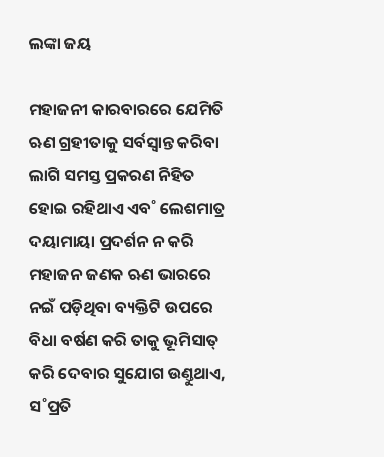ଲଙ୍କା ଜୟ

ମହାଜନୀ କାରବାରରେ ଯେମିତି ଋଣ ଗ୍ରହୀତାକୁ ସର୍ବସ୍ବାନ୍ତ କରିବା ଲାଗି ସମସ୍ତ ପ୍ରକରଣ ନିହିତ ହୋଇ ରହିଥାଏ ଏବ˚ ଲେଶମାତ୍ର ଦୟାମାୟା ପ୍ରଦର୍ଶନ ନ କରି ମହାଜନ ଜଣକ ଋଣ ଭାରରେ ନଇଁ ପଡ଼ିଥିବା ବ୍ୟକ୍ତିଟି ଉପରେ ବିଧା ବର୍ଷଣ କରି ତାକୁ ଭୂମିସାତ୍‌ କରି ଦେବାର ସୁଯୋଗ ଉଣ୍ତୁଥାଏ, ସ˚ପ୍ରତି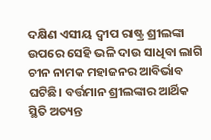ଦକ୍ଷିଣ ଏସୀୟ ଦ୍ବୀପ ରାଷ୍ଟ୍ର ଶ୍ରୀଲଙ୍କା ଉପରେ ସେହି ଭଳି ଦାଉ ସାଧିବା ଲାଗି ଚୀନ ନାମକ ମହାଜନର ଆବିର୍ଭାବ ଘଟିଛି। ବର୍ତ୍ତମାନ ଶ୍ରୀଲଙ୍କାର ଆର୍ଥିକ ସ୍ଥିତି ଅତ୍ୟନ୍ତ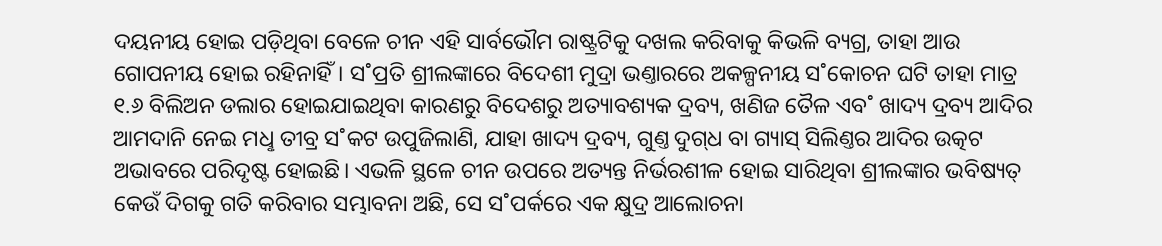ଦୟନୀୟ ହୋଇ ପଡ଼ିଥିବା ବେଳେ ଚୀନ ଏହି ସାର୍ବଭୌମ ରାଷ୍ଟ୍ରଟିକୁ ଦଖଲ କରିବାକୁ କିଭଳି ବ୍ୟଗ୍ର, ତାହା ଆଉ ଗୋପନୀୟ ହୋଇ ରହିନାହିଁ। ସ˚ପ୍ରତି ଶ୍ରୀଲଙ୍କାରେ ବିଦେଶୀ ମୁଦ୍ରା ଭଣ୍ତାରରେ ଅକଳ୍ପନୀୟ ସ˚କୋଚନ ଘଟି ତାହା ମାତ୍ର ୧.୬ ବିଲିଅନ ଡଲାର ହୋଇଯାଇଥିବା କାରଣରୁ ବିଦେଶରୁ ଅତ୍ୟାବଶ୍ୟକ ଦ୍ରବ୍ୟ, ଖଣିଜ ତୈଳ ଏବ˚ ଖାଦ୍ୟ ଦ୍ରବ୍ୟ ଆଦିର ଆମଦାନି ନେଇ ମଧୢ ତୀବ୍ର ସ˚କଟ ଉପୁଜିଲାଣି, ଯାହା ଖାଦ୍ୟ ଦ୍ରବ୍ୟ, ଗୁଣ୍ତ ଦୁଗ୍‌ଧ ବା ଗ୍ୟାସ୍‌ ସିଲିଣ୍ତର ଆଦିର ଉତ୍କଟ ଅଭାବରେ ପରିଦୃଷ୍ଟ ହୋଇଛି। ଏଭଳି ସ୍ଥଳେ ଚୀନ ଉପରେ ଅତ୍ୟନ୍ତ ନିର୍ଭରଶୀଳ ହୋଇ ସାରିଥିବା ଶ୍ରୀଲଙ୍କାର ଭବିଷ୍ୟତ୍‌ କେଉଁ ଦିଗକୁ ଗତି କରିବାର ସମ୍ଭାବନା ଅଛି, ସେ ସ˚ପର୍କରେ ଏକ କ୍ଷୁଦ୍ର ଆଲୋଚନା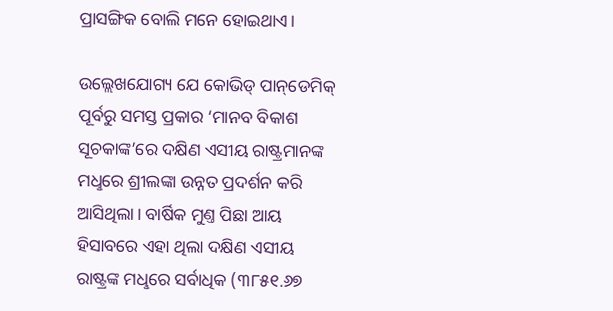ପ୍ରାସଙ୍ଗିକ ବୋଲି ମନେ ହୋଇଥାଏ।

ଉଲ୍ଲେଖଯୋଗ୍ୟ ଯେ କୋଭିଡ୍‌ ପାନ୍‌ଡେମିକ୍‌ ପୂର୍ବରୁ ସମସ୍ତ ପ୍ରକାର ‘ମାନବ ବିକାଶ ସୂଚକାଙ୍କ’ରେ ଦକ୍ଷିଣ ଏସୀୟ ରାଷ୍ଟ୍ରମାନଙ୍କ ମଧୢରେ ଶ୍ରୀଲଙ୍କା ଉନ୍ନତ ପ୍ରଦର୍ଶନ କରି ଆସିଥିଲା। ବାର୍ଷିକ ମୁଣ୍ତ ପିଛା ଆୟ ହିସାବରେ ଏହା ଥିଲା ଦକ୍ଷିଣ ଏସୀୟ ରାଷ୍ଟ୍ରଙ୍କ ମଧୢରେ ସର୍ବାଧିକ (୩୮୫୧.୬୭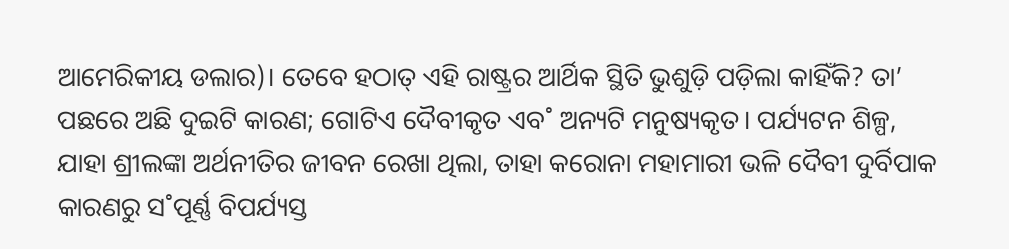ଆମେରିକୀୟ ଡଲାର)। ତେବେ ହଠାତ୍‌ ଏହି ରାଷ୍ଟ୍ରର ଆର୍ଥିକ ସ୍ଥିତି ଭୁଶୁଡ଼ି ପଡ଼ିଲା କାହିଁକି? ତା’ ପଛରେ ଅଛି ଦୁଇଟି କାରଣ; ଗୋଟିଏ ଦୈବୀକୃତ ଏବ˚ ଅନ୍ୟଟି ମନୁଷ୍ୟକୃତ। ପର୍ଯ୍ୟଟନ ଶିଳ୍ପ, ଯାହା ଶ୍ରୀଲଙ୍କା ଅର୍ଥନୀତିର ଜୀବନ ରେଖା ଥିଲା, ତାହା କରୋନା ମହାମାରୀ ଭଳି ଦୈବୀ ଦୁର୍ବିପାକ କାରଣରୁ ସ˚ପୂର୍ଣ୍ଣ ବିପର୍ଯ୍ୟସ୍ତ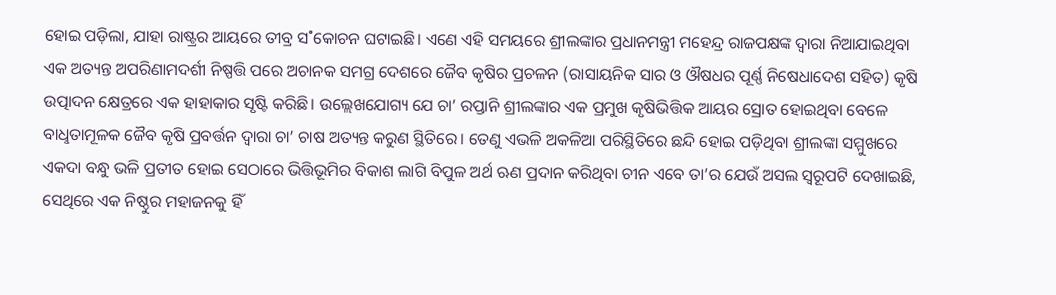ହୋଇ ପଡ଼ିଲା, ଯାହା ରାଷ୍ଟ୍ରର ଆୟରେ ତୀବ୍ର ସ˚କୋଚନ ଘଟାଇଛି। ଏଣେ ଏହି ସମୟରେ ଶ୍ରୀଲଙ୍କାର ପ୍ରଧାନମନ୍ତ୍ରୀ ମହେନ୍ଦ୍ର ରାଜପକ୍ଷଙ୍କ ଦ୍ବାରା ନିଆଯାଇଥିବା ଏକ ଅତ୍ୟନ୍ତ ଅପରିଣାମଦର୍ଶୀ ନିଷ୍ପତ୍ତି ପରେ ଅଚାନକ ସମଗ୍ର ଦେଶରେ ଜୈବ କୃଷିର ପ୍ରଚଳନ (ରାସାୟନିକ ସାର ଓ ଔଷଧର ପୂର୍ଣ୍ଣ ନିଷେଧାଦେଶ ସହିତ) କୃଷି ଉତ୍ପାଦନ କ୍ଷେତ୍ରରେ ଏକ ହାହାକାର ସୃଷ୍ଟି କରିଛି। ଉଲ୍ଲେଖଯୋଗ୍ୟ ଯେ ଚା’ ରପ୍ତାନି ଶ୍ରୀଲଙ୍କାର ଏକ ପ୍ରମୁଖ କୃଷିଭିତ୍ତିକ ଆୟର ସ୍ରୋତ ହୋଇଥିବା ବେଳେ ବାଧୢତାମୂଳକ ଜୈବ କୃଷି ପ୍ରବର୍ତ୍ତନ ଦ୍ବାରା ଚା’ ଚାଷ ଅତ୍ୟନ୍ତ କରୁଣ ସ୍ଥିତିରେ। ତେଣୁ ଏଭଳି ଅକଳିଆ ପରିସ୍ଥିତିରେ ଛନ୍ଦି ହୋଇ ପଡ଼ିଥିବା ଶ୍ରୀଲଙ୍କା ସମ୍ମୁଖରେ ଏକଦା ବନ୍ଧୁ ଭଳି ପ୍ରତୀତ ହୋଇ ସେଠାରେ ଭିତ୍ତିଭୂମିର ବିକାଶ ଲାଗି ବିପୁଳ ଅର୍ଥ ଋଣ ପ୍ରଦାନ କରିଥିବା ଚୀନ ଏବେ ତା’ର ଯେଉଁ ଅସଲ ସ୍ବରୂପଟି ଦେଖାଇଛି, ସେଥିରେ ଏକ ନିଷ୍ଠୁର ମହାଜନକୁ ହିଁ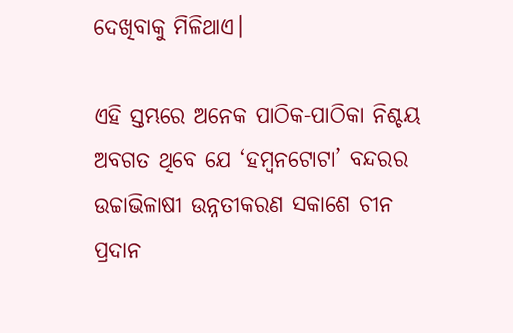ଦେଖିବାକୁ ମିଳିଥାଏ।

ଏହି ସ୍ତମ୍ଭରେ ଅନେକ ପାଠିକ-ପାଠିକା ନିଶ୍ଚୟ ଅବଗତ ଥିବେ ଯେ ‘ହମ୍ବନଟୋଟା’ ବନ୍ଦରର ଉଚ୍ଚାଭିଳାଷୀ ଉନ୍ନତୀକରଣ ସକାଶେ ଚୀନ ପ୍ରଦାନ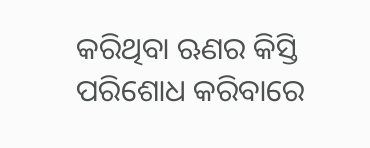କରିଥିବା ଋଣର କିସ୍ତି ପରିଶୋଧ କରିବାରେ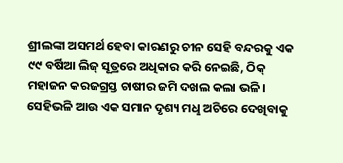ଶ୍ରୀଲଙ୍କା ଅସମର୍ଥ ହେବା କାରଣରୁ ଚୀନ ସେହି ବନ୍ଦରକୁ ଏକ ୯୯ ବର୍ଷିଆ ଲିଜ୍‌ ସୂତ୍ରରେ ଅଧିକାର କରି ନେଇଛି, ଠିକ୍ ମହାଜନ କରଜଗ୍ରସ୍ତ ଚାଷୀର ଜମି ଦଖଲ କଲା ଭଳି। ସେହିଭଳି ଆଉ ଏକ ସମାନ ଦୃଶ୍ୟ ମଧୢ ଅଚିରେ ଦେଖିବାକୁ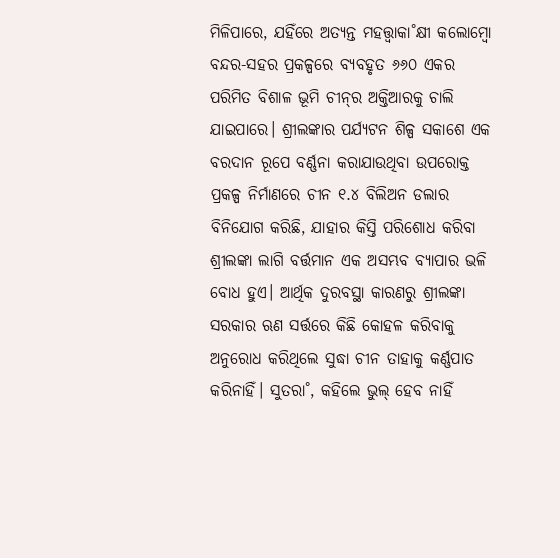ମିଳିପାରେ, ଯହିଁରେ ଅତ୍ୟନ୍ତ ମହତ୍ତ୍ବାକା˚କ୍ଷୀ କଲୋମ୍ବୋ ବନ୍ଦର-ସହର ପ୍ରକଳ୍ପରେ ବ୍ୟବହୃତ ୬୬୦ ଏକର ପରିମିତ ବିଶାଳ ଭୂମି ଚୀନ୍‌ର ଅକ୍ତିଆରକୁ ଚାଲି ଯାଇପାରେ। ଶ୍ରୀଲଙ୍କାର ପର୍ଯ୍ୟଟନ ଶିଳ୍ପ ସକାଶେ ଏକ ବରଦାନ ରୂପେ ବର୍ଣ୍ଣନା କରାଯାଉଥିବା ଉପରୋକ୍ତ ପ୍ରକଳ୍ପ ନିର୍ମାଣରେ ଚୀନ ୧.୪ ବିଲିଅନ ଡଲାର ବିନିଯୋଗ କରିଛି, ଯାହାର କିସ୍ତି ପରିଶୋଧ କରିବା ଶ୍ରୀଲଙ୍କା ଲାଗି ବର୍ତ୍ତମାନ ଏକ ଅସମ୍ଭବ ବ୍ୟାପାର ଭଳି ବୋଧ ହୁଏ। ଆର୍ଥିକ ଦୁରବସ୍ଥା କାରଣରୁ ଶ୍ରୀଲଙ୍କା ସରକାର ଋଣ ସର୍ତ୍ତରେ କିଛି କୋହଳ କରିବାକୁ ଅନୁରୋଧ କରିଥିଲେ ସୁଦ୍ଧା ଚୀନ ତାହାକୁ କର୍ଣ୍ଣପାତ କରିନାହିଁ। ସୁତରା˚, କହିଲେ ଭୁଲ୍‌ ହେବ ନାହିଁ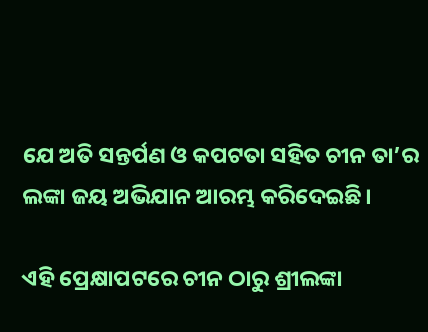ଯେ ଅତି ସନ୍ତର୍ପଣ ଓ କପଟତା ସହିତ ଚୀନ ତା’ର ଲଙ୍କା ଜୟ ଅଭିଯାନ ଆରମ୍ଭ କରିଦେଇଛି।

ଏହି ପ୍ରେକ୍ଷାପଟରେ ଚୀନ ଠାରୁ ଶ୍ରୀଲଙ୍କା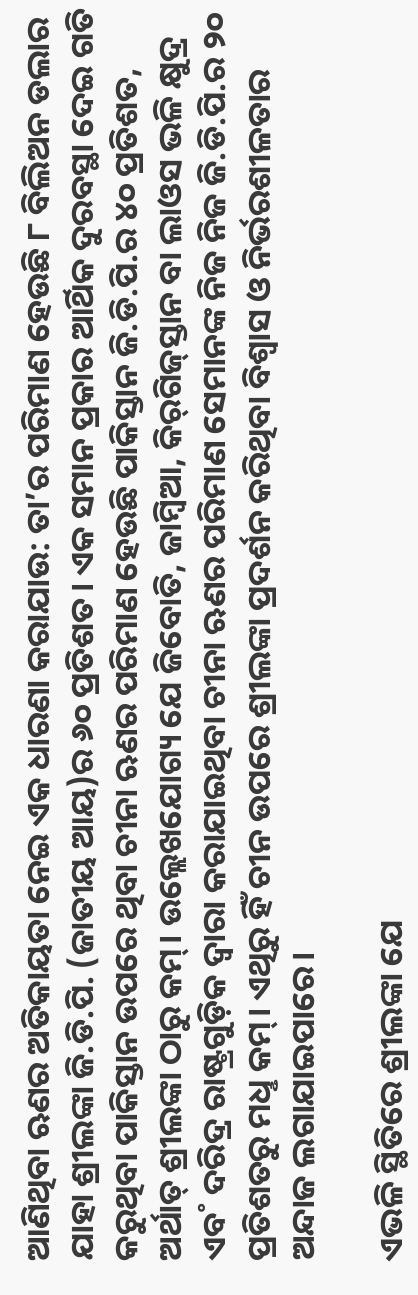ଆଣିଥିବା ଋଣର ଅତିକାୟତା ନେଇ ଏକ ଧାରଣା କରାଯାଉ: ତା’ର ପରିମାଣ ହେଉଛି ୮ ବିଲିଅନ ଡଲାର ଯାହା ଶ୍ରୀଲଙ୍କା ଜି.ଡି.ପି. (ଜାତୀୟ ଆୟ)ର ୬୦ ପ୍ରତିଶତ। ଏକ ସମାନ ପ୍ରକାର ଆର୍ଥିକ ଦୁରବସ୍ଥା ଦେଇ ଗତି କରୁଥିବା ପାକିସ୍ତାନ ଉପରେ ଥିବା ଚୀନା ଋଣର ପରିମାଣ ହେଉଛି ପାକିସ୍ତାନ ଜି.ଡି.ପି.ର ୪୦ ପ୍ରତିଶତ, ଅର୍ଥାତ୍‌ ଶ୍ରୀଲଙ୍କା ଠାରୁ କମ୍‌। ଉଲ୍ଲେଖଯୋଗ୍ୟ ଯେ ଜିବୋତି, ଜାମ୍ବିଆ, କିର୍‌ଗିଜ୍‌ସ୍ତାନ ବା ଲାଓସ ଭଳି କ୍ଷୁଦ୍ର ଏବ˚ ଦରିଦ୍ର ରାଷ୍ଟ୍ରଗୁଡ଼ିକ ଦ୍ବାରା କରାଯାଇଥିବା ଚୀନା ଋଣର ପରିମାଣ ସେମାନଙ୍କ ନିଜ ନିଜ ଜି.ଡି.ପି.ର ୨୦ ପ୍ରତିଶତରୁ ମଧୢ କମ୍‌। ଏଥିରୁ ହିଁ ଚୀନ ଉପରେ ଶ୍ରୀଲଙ୍କା ପ୍ରଦର୍ଶନ କରିଥିବା ବିଶ୍ବାସ ଓ ନିର୍ଭରଶୀଳତାର ଅନ୍ଦାଜ ଲଗାଯାଇପାରେ।

ଏଭଳି ସ୍ଥିତିରେ ଶ୍ରୀଲଙ୍କା ଯେ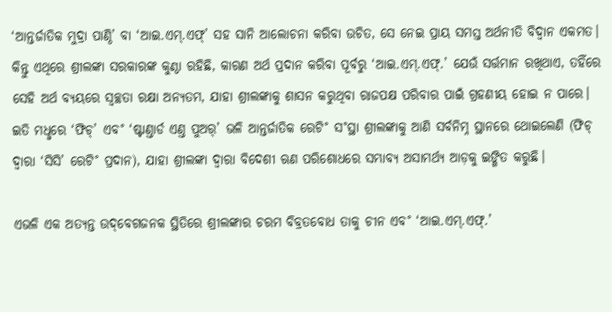‘ଆନ୍ତର୍ଜାତିକ ମୁଦ୍ରା ପାଣ୍ଠି’ ବା ‘ଆଇ.ଏମ୍‌.ଏଫ୍‌’ ସହ ସାନି ଆଲୋଚନା କରିବା ଉଚିତ, ସେ ନେଇ ପ୍ରାୟ ସମସ୍ତ ଅର୍ଥନୀତି ବିଦ୍ବାନ ଏକମତ। କିନ୍ତୁ ଏଥିରେ ଶ୍ରୀଲଙ୍କା ସରକାରଙ୍କ କୁଣ୍ଠା ରହିଛି, କାରଣ ଅର୍ଥ ପ୍ରଦାନ କରିବା ପୂର୍ବରୁ ‘ଆଇ.ଏମ୍‌.ଏଫ୍‌.’ ଯେଉଁ ସର୍ତ୍ତମାନ ରଖିଥାଏ, ତହିଁରେ ସେହି ଅର୍ଥ ବ୍ୟୟରେ ସ୍ବଚ୍ଛତା ରକ୍ଷା ଅନ୍ୟତମ, ଯାହା ଶ୍ରୀଲଙ୍କାକୁ ଶାସନ କରୁଥିବା ରାଜପକ୍ଷ ପରିବାର ପାଇଁ ଗ୍ରହଣୀୟ ହୋଇ ନ ପାରେ। ଇତି ମଧୢରେ ‘ଫିଚ୍‌’ ଏବ˚ ‘ଷ୍ଟାଣ୍ତାର୍ଡ ଏଣ୍ତ ପୁଅର୍‌’ ଭଳି ଆନ୍ତର୍ଜାତିକ ରେଟି˚ ସ˚ସ୍ଥା ଶ୍ରୀଲଙ୍କାକୁ ଆଣି ସର୍ବନିମ୍ନ ସ୍ଥାନରେ ଥୋଇଲେଣି (ଫିଚ୍‌ ଦ୍ବାରା ‘ସିସି’ ରେଟି˚ ପ୍ରଦାନ), ଯାହା ଶ୍ରୀଲଙ୍କା ଦ୍ବାରା ବିଦେଶୀ ଋଣ ପରିଶୋଧରେ ସମ୍ଭାବ୍ୟ ଅସାମର୍ଥ୍ୟ ଆଡ଼କୁ ଇଙ୍ଗିତ କରୁଛି।

ଏଭଳି ଏକ ଅତ୍ୟନ୍ତ ଉଦ୍‌ବେଗଜନକ ସ୍ଥିତିରେ ଶ୍ରୀଲଙ୍କାର ଚରମ ବିବ୍ରତବୋଧ ତାକୁ ଚୀନ ଏବ˚ ‘ଆଇ.ଏମ୍‌.ଏଫ୍‌.’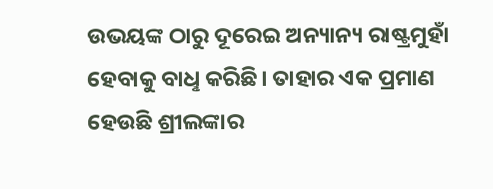ଉଭୟଙ୍କ ଠାରୁ ଦୂରେଇ ଅନ୍ୟାନ୍ୟ ରାଷ୍ଟ୍ରମୁହାଁ ହେବାକୁ ବାଧୢ କରିଛି। ତାହାର ଏକ ପ୍ରମାଣ ହେଉଛି ଶ୍ରୀଲଙ୍କାର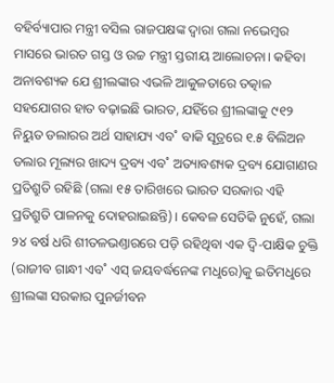ବହିର୍ବ୍ୟାପାର ମନ୍ତ୍ରୀ ବସିଲ ରାଜପକ୍ଷଙ୍କ ଦ୍ବାରା ଗଲା ନଭେମ୍ବର ମାସରେ ଭାରତ ଗସ୍ତ ଓ ଉଚ୍ଚ ମନ୍ତ୍ରୀ ସ୍ତରୀୟ ଆଲୋଚନା। କହିବା ଅନାବଶ୍ୟକ ଯେ ଶ୍ରୀଲଙ୍କାର ଏଭଳି ଆକୁଳତାରେ ତତ୍କାଳ ସହଯୋଗର ହାତ ବଢ଼ାଇଛି ଭାରତ, ଯହିଁରେ ଶ୍ରୀଲଙ୍କାକୁ ୯୧୨ ନିୟୁତ ଡଲାରର ଅର୍ଥ ସାହାଯ୍ୟ ଏବ˚ ବାକି ସୂତ୍ରରେ ୧.୫ ବିଲିଅନ ଡଲାର ମୂଲ୍ୟର ଖାଦ୍ୟ ଦ୍ରବ୍ୟ ଏବ˚ ଅତ୍ୟାବଶ୍ୟକ ଦ୍ରବ୍ୟ ଯୋଗାଣର ପ୍ରତିଶ୍ରୁତି ରହିଛି (ଗଲା ୧୫ ତାରିଖରେ ଭାରତ ସରକାର ଏହି ପ୍ରତିଶ୍ରୁତି ପାଳନକୁ ଦୋହରାଇଛନ୍ତି)। କେବଳ ସେତିକି ନୁହେଁ, ଗଲା ୨୪ ବର୍ଷ ଧରି ଶୀତଳଭଣ୍ତାରରେ ପଡ଼ି ରହିଥିବା ଏକ ଦ୍ବି-ପାକ୍ଷିକ ଚୁକ୍ତି (ରାଜୀବ ଗାନ୍ଧୀ ଏବ˚ ଏସ୍‌ ଜୟବର୍ଦ୍ଧନେଙ୍କ ମଧୢରେ)କୁ ଇତିମଧୢରେ ଶ୍ରୀଲଙ୍କା ସରକାର ପୁନର୍ଜୀବନ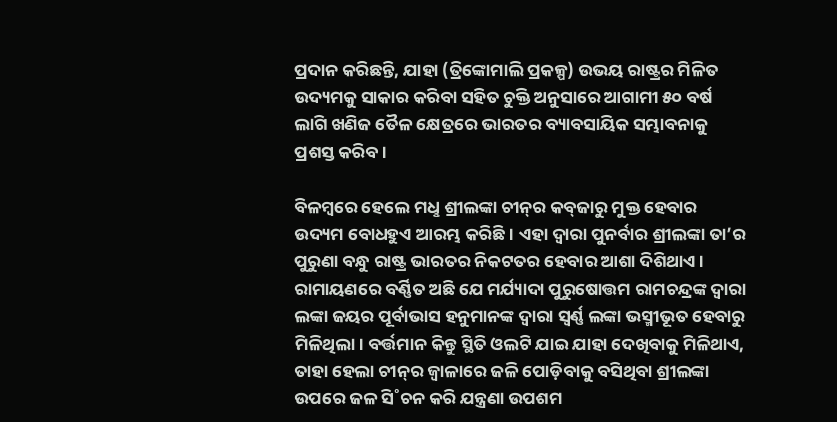ପ୍ରଦାନ କରିଛନ୍ତି, ଯାହା (ତ୍ରିଙ୍କୋମାଲି ପ୍ରକଳ୍ପ) ଉଭୟ ରାଷ୍ଟ୍ରର ମିଳିତ ଉଦ୍ୟମକୁ ସାକାର କରିବା ସହିତ ଚୁକ୍ତି ଅନୁସାରେ ଆଗାମୀ ୫୦ ବର୍ଷ ଲାଗି ଖଣିଜ ତୈଳ କ୍ଷେତ୍ରରେ ଭାରତର ବ୍ୟାବସାୟିକ ସମ୍ଭାବନାକୁ ପ୍ରଶସ୍ତ କରିବ।

ବିଳମ୍ବରେ ହେଲେ ମଧୢ ଶ୍ରୀଲଙ୍କା ଚୀନ୍‌ର କବ୍‌ଜାରୁ ମୁକ୍ତ ହେବାର ଉଦ୍ୟମ ବୋଧହୁଏ ଆରମ୍ଭ କରିଛି। ଏହା ଦ୍ବାରା ପୁନର୍ବାର ଶ୍ରୀଲଙ୍କା ତା’ର ପୁରୁଣା ବନ୍ଧୁ ରାଷ୍ଟ୍ର ଭାରତର ନିକଟତର ହେବାର ଆଶା ଦିଶିଥାଏ। ରାମାୟଣରେ ବର୍ଣ୍ଣିତ ଅଛି ଯେ ମର୍ଯ୍ୟାଦା ପୁରୁଷୋତ୍ତମ ରାମଚନ୍ଦ୍ରଙ୍କ ଦ୍ବାରା ଲଙ୍କା ଜୟର ପୂର୍ବାଭାସ ହନୁମାନଙ୍କ ଦ୍ବାରା ସ୍ବର୍ଣ୍ଣ ଲଙ୍କା ଭସ୍ମୀଭୂତ ହେବାରୁ ମିଳିଥିଲା। ବର୍ତ୍ତମାନ କିନ୍ତୁ ସ୍ଥିତି ଓଲଟି ଯାଇ ଯାହା ଦେଖିବାକୁ ମିଳିଥାଏ, ତାହା ହେଲା ଚୀନ୍‌ର ଜ୍ବାଳାରେ ଜଳି ପୋଡ଼ିବାକୁ ବସିଥିବା ଶ୍ରୀଲଙ୍କା ଉପରେ ଜଳ ସି˚ଚନ କରି ଯନ୍ତ୍ରଣା ଉପଶମ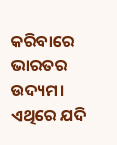କରିବାରେ ଭାରତର ଉଦ୍ୟମ। ଏଥିରେ ଯଦି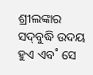ଶ୍ରୀଲଙ୍କାର ସଦ୍‌ବୁଦ୍ଧି ଉଦୟ ହୁଏ ଏବ˚ ସେ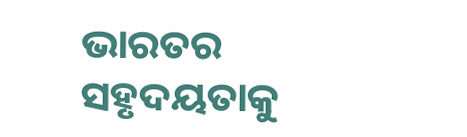ଭାରତର ସହୃଦୟତାକୁ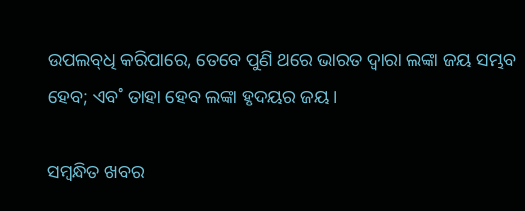ଉପଲବ୍‌ଧି କରିପାରେ, ତେବେ ପୁଣି ଥରେ ଭାରତ ଦ୍ବାରା ଲଙ୍କା ଜୟ ସମ୍ଭବ ହେବ; ଏବ˚ ତାହା ହେବ ଲଙ୍କା ହୃଦୟର ଜୟ।

ସମ୍ବନ୍ଧିତ ଖବର